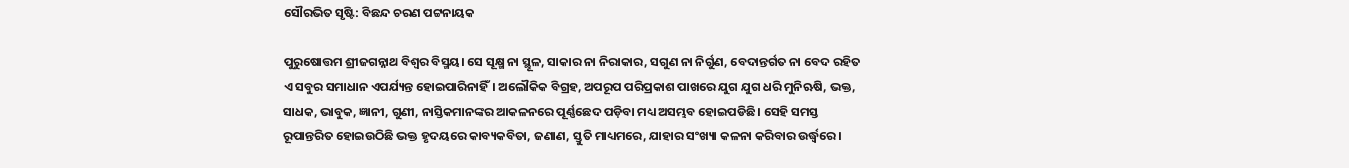ସୌରଭିତ ସୃଷ୍ଟି: ବିଛନ୍ଦ ଚରଣ ପଟ୍ଟନାୟକ

ପୁରୁଷୋତ୍ତମ ଶ୍ରୀଜଗନ୍ନାଥ ବିଶ୍ଵର ବିସ୍ମୟ। ସେ ସୂକ୍ଷ୍ମ ନା ସ୍ଥୂଳ, ସାକାର ନା ନିରାକାର, ସଗୁଣ ନା ନିର୍ଗୁଣ, ବେଦାନ୍ତର୍ଗତ ନା ବେଦ ରହିତ ଏ ସବୁର ସମାଧାନ ଏପର୍ଯ୍ୟନ୍ତ ହୋଇପାରିନାହିଁ। ଅଲୌକିକ ବିଗ୍ରହ, ଅପରୂପ ପରିପ୍ରକାଶ ପାଖରେ ଯୁଗ ଯୁଗ ଧରି ମୁନିଋଷି, ଭକ୍ତ, ସାଧକ, ଭାବୁକ, ଜ୍ଞାନୀ, ଗୁଣୀ, ନାସ୍ତିକମାନଙ୍କର ଆକଳନରେ ପୂର୍ଣ୍ଣଛେଦ ପଡ଼ିବା ମଧ୍ୟ ଅସମ୍ଭବ ହୋଇପଡିଛି। ସେହି ସମସ୍ତ ରୂପାନ୍ତରିତ ହୋଇଉଠିଛି ଭକ୍ତ ହୃଦୟରେ କାବ୍ୟକବିତା, ଜଣାଣ, ସ୍ତୁତି ମାଧ୍ୟମରେ, ଯାହାର ସଂଖ୍ୟା କଳନା କରିବାର ଉର୍ଦ୍ଧ୍ଵରେ।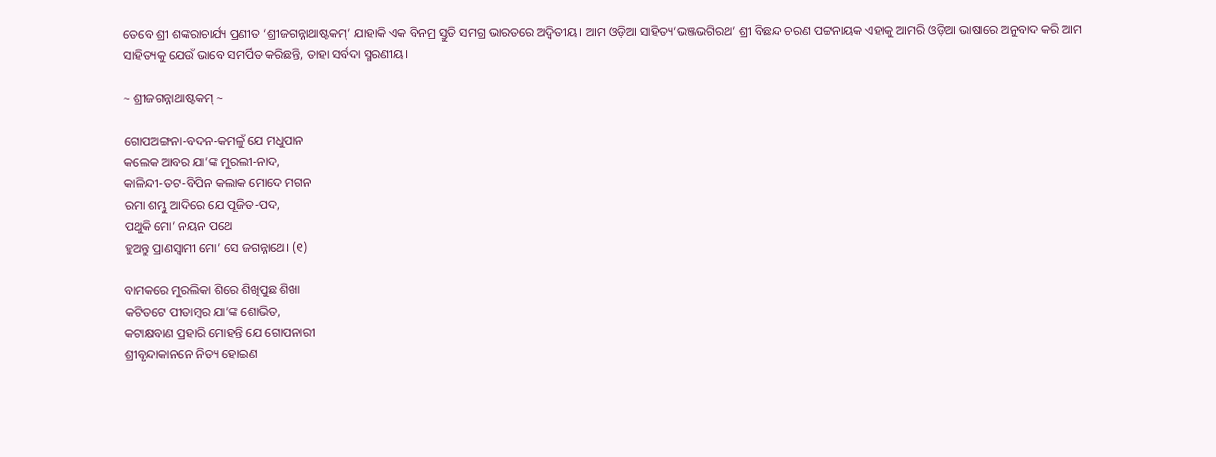ତେବେ ଶ୍ରୀ ଶଙ୍କରାଚାର୍ଯ୍ୟ ପ୍ରଣୀତ ‘ଶ୍ରୀଜଗନ୍ନାଥାଷ୍ଟକମ୍’ ଯାହାକି ଏକ ବିନମ୍ର ସ୍ତୁତି ସମଗ୍ର ଭାରତରେ ଅଦ୍ୱିତୀୟ। ଆମ ଓଡ଼ିଆ ସାହିତ୍ୟ‘ଭଞ୍ଜଭଗିରଥ’ ଶ୍ରୀ ବିଛନ୍ଦ ଚରଣ ପଟ୍ଟନାୟକ ଏହାକୁ ଆମରି ଓଡ଼ିଆ ଭାଷାରେ ଅନୁବାଦ କରି ଆମ ସାହିତ୍ୟକୁ ଯେଉଁ ଭାବେ ସମର୍ପିତ କରିଛନ୍ତି, ତାହା ସର୍ବଦା ସ୍ମରଣୀୟ।

~ ଶ୍ରୀଜଗନ୍ନାଥାଷ୍ଟକମ୍ ~

ଗୋପଅଙ୍ଗନା-ବଦନ-କମଳୁଁ ଯେ ମଧୁପାନ
କଲେକ ଆବର ଯା’ଙ୍କ ମୁରଲୀ-ନାଦ,
କାଳିନ୍ଦୀ-ତଟ-ବିପିନ କଲାକ ମୋଦେ ମଗନ
ରମା ଶମ୍ଭୁ ଆଦିରେ ଯେ ପୂଜିତ-ପଦ,
ପଥୁକି ମୋ’ ନୟନ ପଥେ
ହୁଅନ୍ତୁ ପ୍ରାଣସ୍ଵାମୀ ମୋ’ ସେ ଜଗନ୍ନାଥେ। (୧)

ବାମକରେ ମୁରଲିକା ଶିରେ ଶିଖିପୁଛ ଶିଖା
କଟିତଟେ ପୀତାମ୍ବର ଯା’ଙ୍କ ଶୋଭିତ,
କଟାକ୍ଷବାଣ ପ୍ରହାରି ମୋହନ୍ତି ଯେ ଗୋପନାରୀ
ଶ୍ରୀବୃନ୍ଦାକାନନେ ନିତ୍ୟ ହୋଇଣ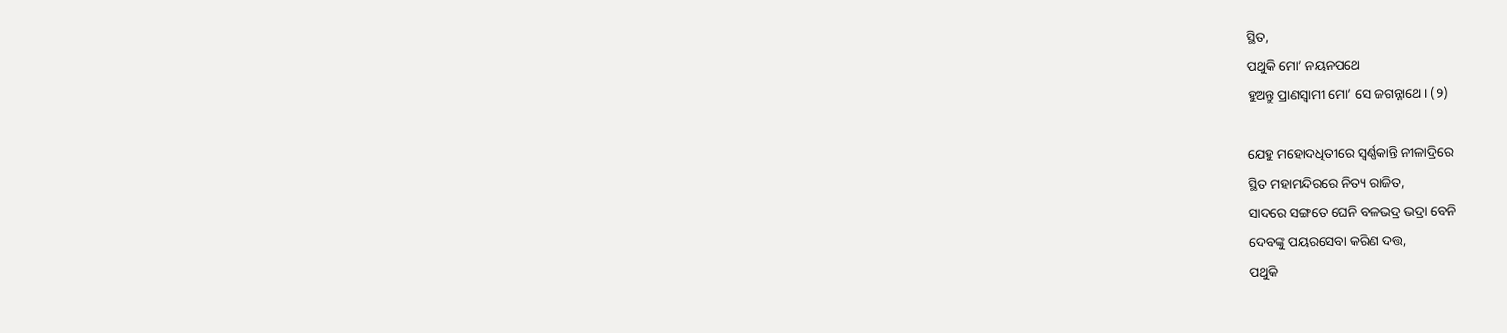ସ୍ଥିତ,
ପଥୁକି ମୋ’ ନୟନପଥେ
ହୁଅନ୍ତୁ ପ୍ରାଣସ୍ଵାମୀ ମୋ’ ସେ ଜଗନ୍ନାଥେ। (୨)

ଯେହୁ ମହୋଦଧିତୀରେ ସ୍ଵର୍ଣ୍ଣକାନ୍ତି ନୀଳାଦ୍ରିରେ
ସ୍ଥିତ ମହାମନ୍ଦିରରେ ନିତ୍ୟ ରାଜିତ,
ସାଦରେ ସଙ୍ଗତେ ଘେନି ବଳଭଦ୍ର ଭଦ୍ରା ବେନି
ଦେବଙ୍କୁ ପୟରସେବା କରିଣ ଦତ୍ତ,
ପଥୁକି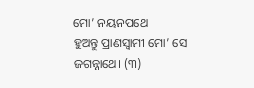ମୋ’ ନୟନପଥେ
ହୁଅନ୍ତୁ ପ୍ରାଣସ୍ଵାମୀ ମୋ’ ସେ ଜଗନ୍ନାଥେ। (୩)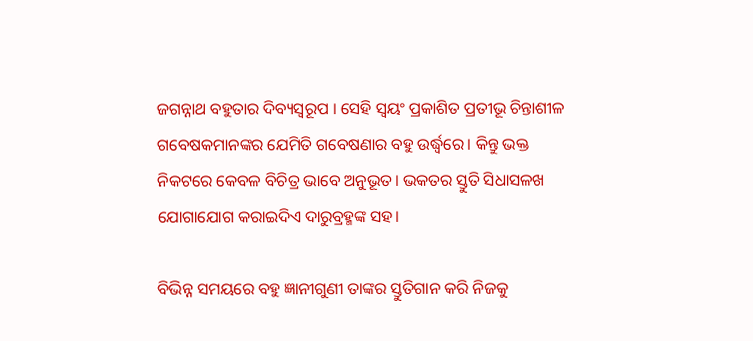ଜଗନ୍ନାଥ ବହୁତାର ଦିବ୍ୟସ୍ଵରୂପ । ସେହି ସ୍ଵୟଂ ପ୍ରକାଶିତ ପ୍ରତୀଭୂ ଚିନ୍ତାଶୀଳ ଗବେଷକମାନଙ୍କର ଯେମିତି ଗବେଷଣାର ବହୁ ଉର୍ଦ୍ଧ୍ଵରେ। କିନ୍ତୁ ଭକ୍ତ ନିକଟରେ କେବଳ ବିଚିତ୍ର ଭାବେ ଅନୁଭୂତ। ଭକତର ସ୍ତୁତି ସିଧାସଳଖ ଯୋଗାଯୋଗ କରାଇଦିଏ ଦାରୁବ୍ରହ୍ମଙ୍କ ସହ।

ବିଭିନ୍ନ ସମୟରେ ବହୁ ଜ୍ଞାନୀଗୁଣୀ ତାଙ୍କର ସ୍ତୁତିଗାନ କରି ନିଜକୁ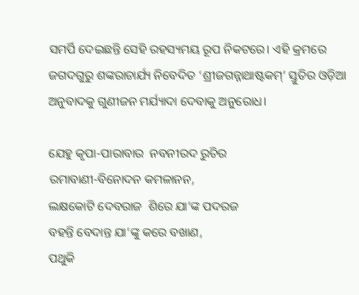ସମର୍ପି ଦେଇଛନ୍ତି ସେହି ରହସ୍ୟମୟ ରୂପ ନିକଟରେ। ଏହି କ୍ରମରେ ଜଗଦଗୁରୁ ଶଙ୍କରାଚାର୍ଯ୍ୟ ନିବେଦିତ ‘ଶ୍ରୀଜଗନ୍ନାଥାଷ୍ଟକମ୍’ ସ୍ତୁତିର ଓଡ଼ିଆ ଅନୁବାଦକୁ ଗୁଣୀଜନ ମର୍ଯ୍ୟାଦା ଦେବାକୁ ଅନୁରୋଧ।

ଯେହୁ କୃପା-ପାରାବାର  ନବନୀରଦ ରୁଚିର
ରମାବାଣୀ-ବିନୋଦନ କମଳାନନ,
ଲକ୍ଷକୋଟି ଦେବରାଜ  ଶିରେ ଯା’ଙ୍କ ପଦରଜ
ବହନ୍ତି ବେଦାନ୍ତ ଯା’ଙ୍କୁ କରେ ବଖାଣ,
ପଥୁକି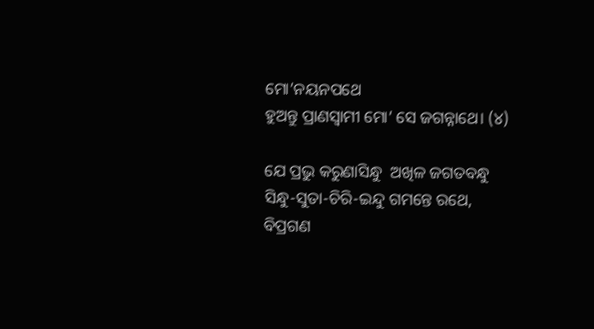ମୋ’ନୟନପଥେ
ହୁଅନ୍ତୁ ପ୍ରାଣସ୍ଵାମୀ ମୋ’ ସେ ଜଗନ୍ନାଥେ। (୪)

ଯେ ପ୍ରଭୁ କରୁଣାସିନ୍ଧୁ  ଅଖିଳ ଜଗତବନ୍ଧୁ
ସିନ୍ଧୁ-ସୁତା-ଚିରି-ଇନ୍ଦୁ ଗମନ୍ତେ ରଥେ,
ବିପ୍ରଗଣ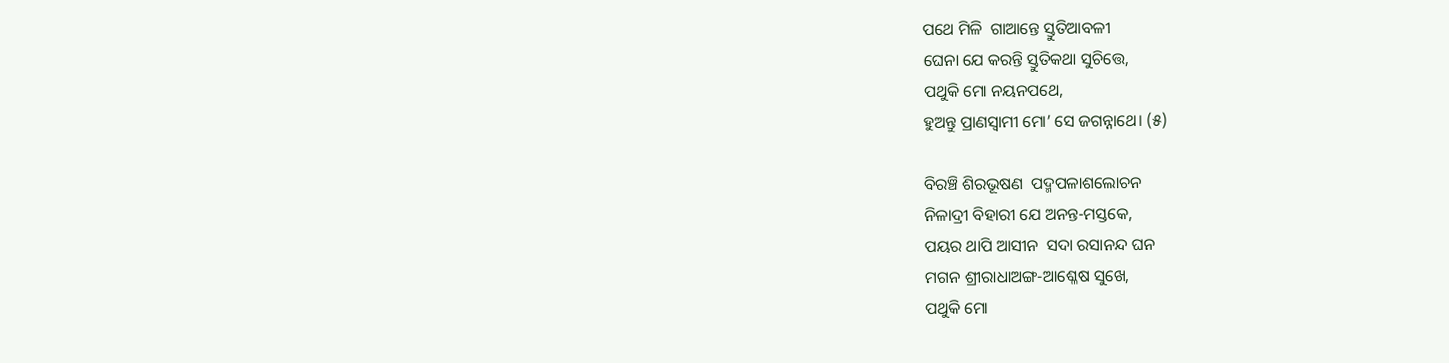ପଥେ ମିଳି  ଗାଆନ୍ତେ ସ୍ତୁତିଆବଳୀ
ଘେନା ଯେ କରନ୍ତି ସ୍ତୁତିକଥା ସୁଚିତ୍ତେ,
ପଥୁକି ମୋ ନୟନପଥେ,
ହୁଅନ୍ତୁ ପ୍ରାଣସ୍ଵାମୀ ମୋ’ ସେ ଜଗନ୍ନାଥେ। (୫)

ବିରଞ୍ଚି ଶିରଭୂଷଣ  ପଦ୍ମପଳାଶଲୋଚନ
ନିଳାଦ୍ରୀ ବିହାରୀ ଯେ ଅନନ୍ତ-ମସ୍ତକେ,
ପୟର ଥାପି ଆସୀନ  ସଦା ରସାନନ୍ଦ ଘନ
ମଗନ ଶ୍ରୀରାଧାଅଙ୍ଗ-ଆଶ୍ଳେଷ ସୁଖେ,
ପଥୁକି ମୋ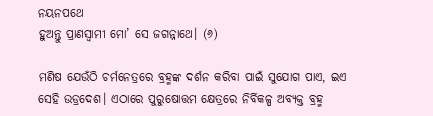ନୟନପଥେ
ହୁଅନ୍ତୁ ପ୍ରାଣସ୍ଵାମୀ ମୋ’ ସେ ଜଗନ୍ନାଥେ। (୬)

ମଣିଷ ଯେଉଁଠି ଚର୍ମନେତ୍ରରେ ବ୍ରହ୍ମଙ୍କ ଦର୍ଶନ କରିବା ପାଇଁ ସୁଯୋଗ ପାଏ, ଇଏ ସେହି ଉଡ୍ରଦେଶ। ଏଠାରେ ପୁରୁଷୋତ୍ତମ କ୍ଷେତ୍ରରେ ନିର୍ବିକଳ୍ପ ଅବ୍ୟକ୍ତ ବ୍ରହ୍ମ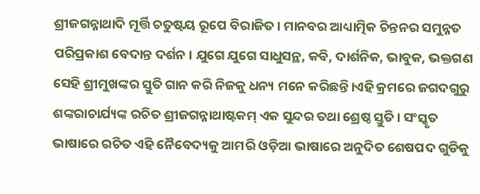ଶ୍ରୀଜଗନ୍ନାଥାଦି ମୂର୍ତ୍ତି ଚତୁଷ୍ଟୟ ରୂପେ ବିରାଜିତ। ମାନବର ଆଧ୍ୟାତ୍ମିକ ଚିନ୍ତନର ସମୁନ୍ନତ ପରିପ୍ରକାଶ ବେଦାନ୍ତ ଦର୍ଶନ। ଯୁଗେ ଯୁଗେ ସାଧୁସନ୍ଥ, କବି, ଦାର୍ଶନିକ, ଭାବୁକ, ଭକ୍ତଗଣ ସେହି ଶ୍ରୀମୁଖଙ୍କର ସ୍ତୁତି ଗାନ କରି ନିଜକୁ ଧନ୍ୟ ମନେ କରିଛନ୍ତି।ଏହି କ୍ରମରେ ଜଗଦଗୁରୁ ଶଙ୍କରାଚାର୍ଯ୍ୟଙ୍କ ରଚିତ ଶ୍ରୀଜଗନ୍ନାଥାଷ୍ଟକମ୍ ଏକ ସୁନ୍ଦର ତଥା ଶ୍ରେଷ୍ଠ ସ୍ତୁତି। ସଂସ୍କୃତ ଭାଷାରେ ରଚିତ ଏହି ନୈବେଦ୍ୟକୁ ଆମରି ଓଡ଼ିଆ ଭାଷାରେ ଅନୁଦିତ ଶେଷପଦ ଗୁଡିକୁ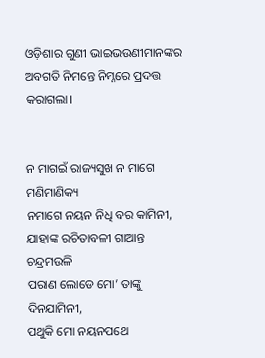ଓଡ଼ିଶାର ଗୁଣୀ ଭାଇଭଉଣୀମାନଙ୍କର ଅବଗତି ନିମନ୍ତେ ନିମ୍ନରେ ପ୍ରଦତ୍ତ କରାଗଲା।


ନ ମାଗଇଁ ରାଜ୍ୟସୁଖ ନ ମାଗେ ମଣିମାଣିକ୍ୟ
ନମାଗେ ନୟନ ନିଧି ବର କାମିନୀ,
ଯାହାଙ୍କ ରଚିତାବଳୀ ଗାଆନ୍ତ ଚନ୍ଦ୍ରମଉଳି
ପରାଣ ଲୋଡେ ମୋ’ ତାଙ୍କୁ ଦିନଯାମିନୀ,
ପଥୁକି ମୋ ନୟନପଥେ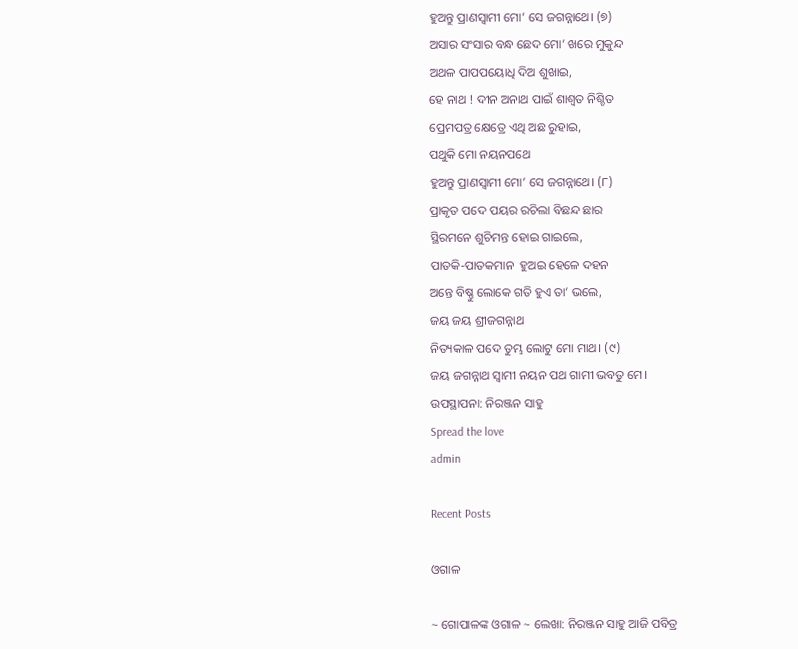ହୁଅନ୍ତୁ ପ୍ରାଣସ୍ଵାମୀ ମୋ’ ସେ ଜଗନ୍ନାଥେ। (୭)
ଅସାର ସଂସାର ବନ୍ଧ ଛେଦ ମୋ’ ଖରେ ମୁକୁନ୍ଦ
ଅଥଳ ପାପପୟୋଧି ଦିଅ ଶୁଖାଇ,
ହେ ନାଥ ! ଦୀନ ଅନାଥ ପାଇଁ ଶାଶ୍ଵତ ନିଶ୍ଚିତ
ପ୍ରେମପତ୍ର କ୍ଷେତ୍ରେ ଏଥି ଅଛ ରୁହାଇ,
ପଥୁକି ମୋ ନୟନପଥେ
ହୁଅନ୍ତୁ ପ୍ରାଣସ୍ଵାମୀ ମୋ’ ସେ ଜଗନ୍ନାଥେ। (୮)
ପ୍ରାକୃତ ପଦେ ପୟର ରଚିଲା ବିଛନ୍ଦ ଛାର
ସ୍ଥିରମନେ ଶୁଚିମନ୍ତ ହୋଇ ଗାଇଲେ,
ପାତକି-ପାତକମାନ  ହୁଅଇ ହେଳେ ଦହନ
ଅନ୍ତେ ବିଷ୍ଣୁ ଲୋକେ ଗତି ହୁଏ ତା’ ଭଲେ,
ଜୟ ଜୟ ଶ୍ରୀଜଗନ୍ନାଥ
ନିତ୍ୟକାଳ ପଦେ ତୁମ୍ଭ ଲୋଟୁ ମୋ ମାଥ। (୯)
ଜୟ ଜଗନ୍ନାଥ ସ୍ବାମୀ ନୟନ ପଥ ଗାମୀ ଭବତୁ ମେ।
ଉପସ୍ଥାପନା: ନିରଞ୍ଜନ ସାହୁ
Spread the love
admin

Recent Posts

ଓଗାଳ

~ ଗୋପାଳଙ୍କ ଓଗାଳ ~ ଲେଖା: ନିରଞ୍ଜନ ସାହୁ ଆଜି ପବିତ୍ର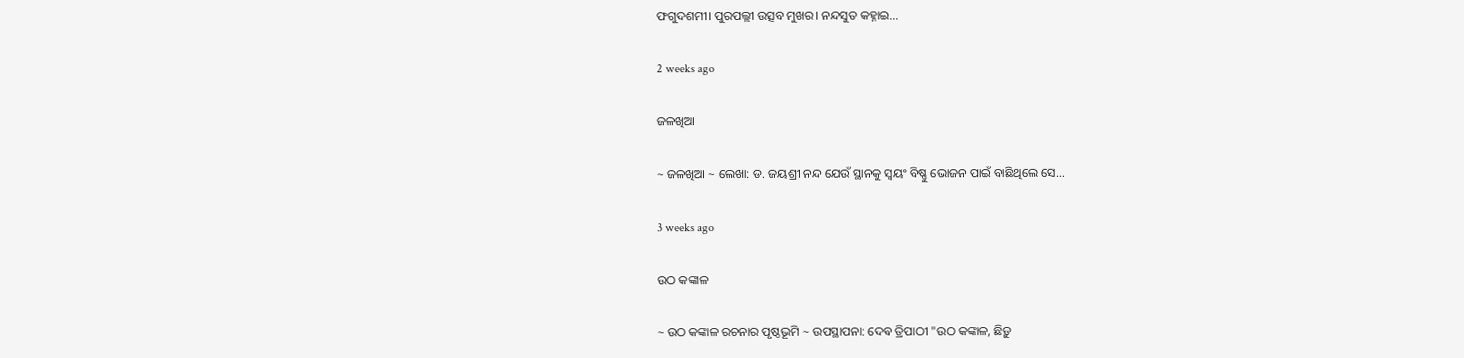ଫଗୁଦଶମୀ। ପୁରପଲ୍ଲୀ ଉତ୍ସବ ମୁଖର। ନନ୍ଦସୁତ କହ୍ନାଇ…

2 weeks ago

ଜଳଖିଆ

~ ଜଳଖିଆ ~ ଲେଖା: ଡ. ଜୟଶ୍ରୀ ନନ୍ଦ ଯେଉଁ ସ୍ଥାନକୁ ସ୍ବୟଂ ବିଷ୍ଣୁ ଭୋଜନ ପାଇଁ ବାଛିଥିଲେ ସେ…

3 weeks ago

ଉଠ କଙ୍କାଳ

~ ଉଠ କଙ୍କାଳ ରଚନାର ପୃଷ୍ଠଭୂମି ~ ଉପସ୍ଥାପନା: ଦେଵ ତ୍ରିପାଠୀ "ଉଠ କଙ୍କାଳ, ଛିଡ଼ୁ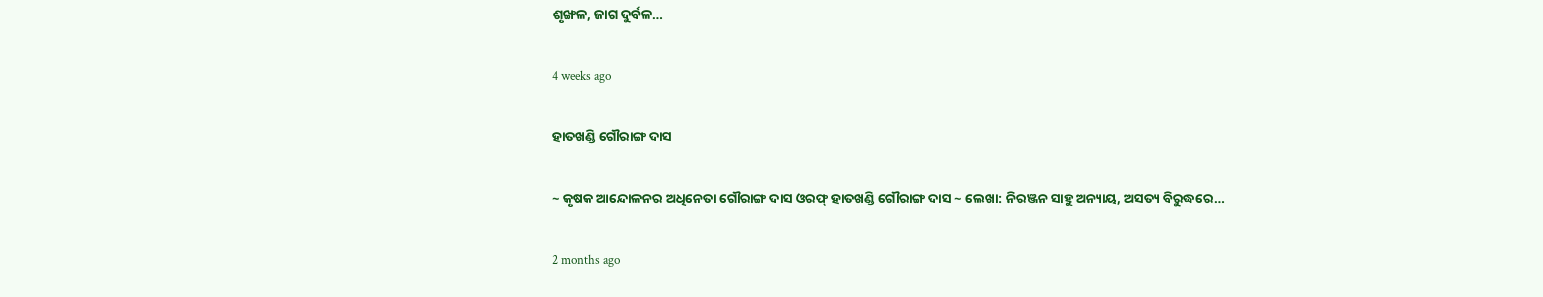ଶୃଙ୍ଖଳ, ଜାଗ ଦୁର୍ବଳ…

4 weeks ago

ହାତଖଣ୍ଡି ଗୌରାଙ୍ଗ ଦାସ

~ କୃଷକ ଆନ୍ଦୋଳନର ଅଧିନେତା ଗୌରାଙ୍ଗ ଦାସ ଓରଫ୍ ହାତଖଣ୍ଡି ଗୌରାଙ୍ଗ ଦାସ ~ ଲେଖା: ନିରଞ୍ଜନ ସାହୁ ଅନ୍ୟାୟ, ଅସତ୍ୟ ବିରୁଦ୍ଧରେ…

2 months ago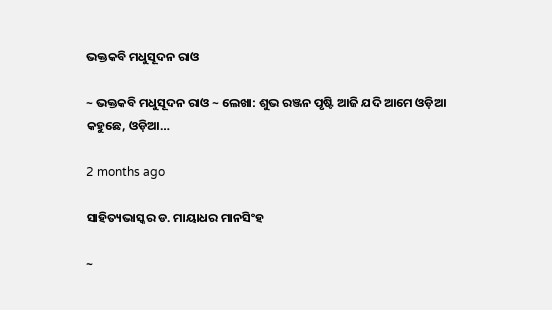ଭକ୍ତକବି ମଧୁସୂଦନ ରାଓ

~ ଭକ୍ତକବି ମଧୁସୂଦନ ରାଓ ~ ଲେଖା: ଶୁଭ ରଞ୍ଜନ ପୃଷ୍ଟି ଆଜି ଯଦି ଆମେ ଓଡ଼ିଆ କହୁଛେ, ଓଡ଼ିଆ…

2 months ago

ସାହିତ୍ୟଭାସ୍କର ଡ. ମାୟାଧର ମାନସିଂହ

~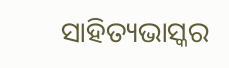ସାହିତ୍ୟଭାସ୍କର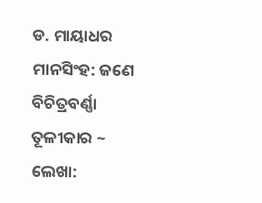ଡ. ମାୟାଧର ମାନସିଂହ: ଜଣେ ବିଚିତ୍ରବର୍ଣ୍ଣା ତୂଳୀକାର ~ ଲେଖା: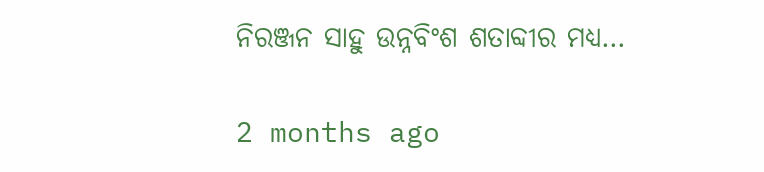ନିରଞ୍ଜନ ସାହୁ ଉନ୍ନବିଂଶ ଶତାବ୍ଦୀର ମଧ୍ୟ…

2 months ago